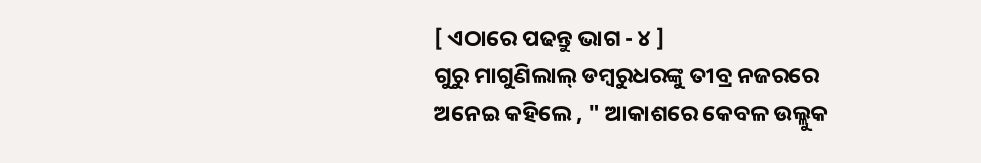[ ଏଠାରେ ପଢନ୍ତୁ ଭାଗ - ୪ ]
ଗୁରୁ ମାଗୁଣିଲାଲ୍ ଡମ୍ବରୁଧରଙ୍କୁ ତୀବ୍ର ନଜରରେ ଅନେଇ କହିଲେ , " ଆକାଶରେ କେବଳ ଉଲ୍ଲୁକ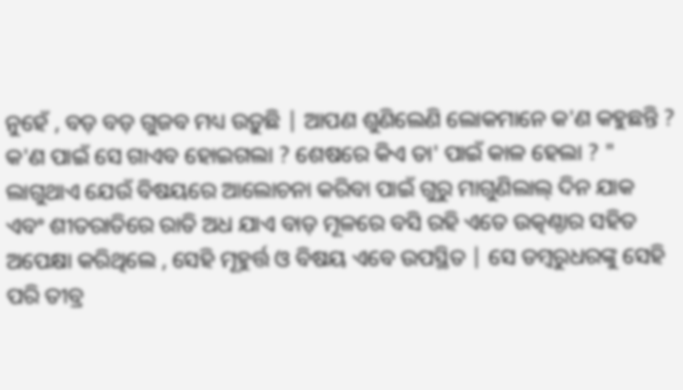ନୁହେଁ , ବଡ଼ ବଡ଼ ଗୁଜବ ମଧ୍ୟ ଉଡ଼ୁଛି | ଆପଣ ଶୁଣିଲେଣି ଲୋକମାନେ କ'ଣ କହୁଛନ୍ତି ? କ'ଣ ପାଇଁ ସେ ଗାଏବ ହୋଇଗଲା ? ଶେଷରେ କିଏ ତା' ପାଇଁ କାଳ ହେଲା ? "
ଲାଗୁଥାଏ ଯେଉଁ ବିଷୟରେ ଆଲୋଚନା କରିବା ପାଇଁ ଗୁରୁ ମାଗୁଣିଲାଲ୍ ଦିନ ଯାକ ଏବଂ ଶୀତରାତିରେ ରାତି ଅଧ ଯାଏ ବାଡ଼ ମୂଳରେ ବସି ରହି ଏତେ ଉତ୍କଣ୍ଠାର ସହିତ ଅପେକ୍ଷା କରିଥିଲେ , ସେହି ମୂହୁର୍ତ୍ତ ଓ ବିଷୟ ଏବେ ଉପସ୍ଥିତ | ସେ ଡମ୍ବରୁଧରଙ୍କୁ ସେହି ପରି ତୀବ୍ର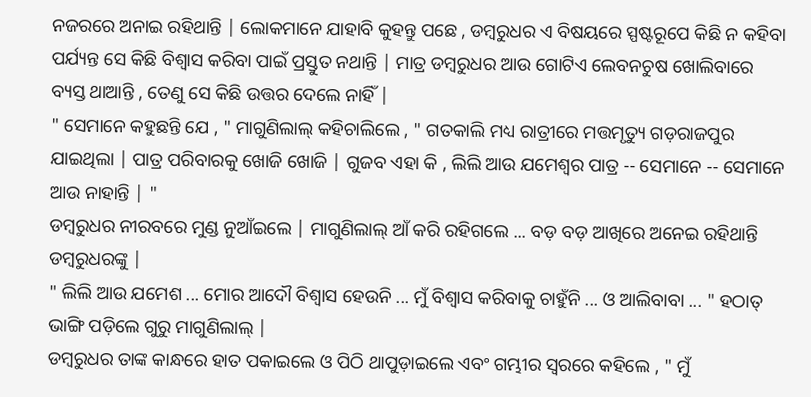ନଜରରେ ଅନାଇ ରହିଥାନ୍ତି | ଲୋକମାନେ ଯାହାବି କୁହନ୍ତୁ ପଛେ , ଡମ୍ବରୁଧର ଏ ବିଷୟରେ ସ୍ପଷ୍ଟରୂପେ କିଛି ନ କହିବା ପର୍ଯ୍ୟନ୍ତ ସେ କିଛି ବିଶ୍ବାସ କରିବା ପାଇଁ ପ୍ରସ୍ତୁତ ନଥାନ୍ତି | ମାତ୍ର ଡମ୍ବରୁଧର ଆଉ ଗୋଟିଏ ଲେବନଚୁଷ ଖୋଲିବାରେ ବ୍ୟସ୍ତ ଥାଆନ୍ତି , ତେଣୁ ସେ କିଛି ଉତ୍ତର ଦେଲେ ନାହିଁ |
" ସେମାନେ କହୁଛନ୍ତି ଯେ , " ମାଗୁଣିଲାଲ୍ କହିଚାଲିଲେ , " ଗତକାଲି ମଧ୍ୟ ରାତ୍ରୀରେ ମତ୍ତମୃତ୍ୟୁ ଗଡ଼ରାଜପୁର ଯାଇଥିଲା | ପାତ୍ର ପରିବାରକୁ ଖୋଜି ଖୋଜି | ଗୁଜବ ଏହା କି , ଲିଲି ଆଉ ଯମେଶ୍ବର ପାତ୍ର -- ସେମାନେ -- ସେମାନେ ଆଉ ନାହାନ୍ତି | "
ଡମ୍ବରୁଧର ନୀରବରେ ମୁଣ୍ଡ ନୁଆଁଇଲେ | ମାଗୁଣିଲାଲ୍ ଆଁ କରି ରହିଗଲେ ... ବଡ଼ ବଡ଼ ଆଖିରେ ଅନେଇ ରହିଥାନ୍ତି ଡମ୍ବରୁଧରଙ୍କୁ |
" ଲିଲି ଆଉ ଯମେଶ ... ମୋର ଆଦୌ ବିଶ୍ବାସ ହେଉନି ... ମୁଁ ବିଶ୍ବାସ କରିବାକୁ ଚାହୁଁନି ... ଓ ଆଲିବାବା ... " ହଠାତ୍ ଭାଙ୍ଗି ପଡ଼ିଲେ ଗୁରୁ ମାଗୁଣିଲାଲ୍ |
ଡମ୍ବରୁଧର ତାଙ୍କ କାନ୍ଧରେ ହାତ ପକାଇଲେ ଓ ପିଠି ଥାପୁଡ଼ାଇଲେ ଏବଂ ଗମ୍ଭୀର ସ୍ବରରେ କହିଲେ , " ମୁଁ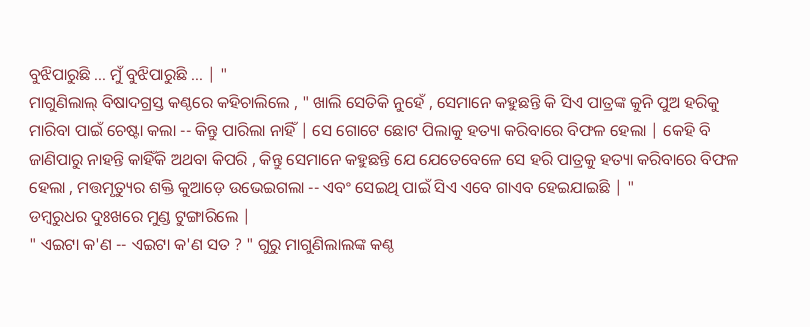ବୁଝିପାରୁଛି ... ମୁଁ ବୁଝିପାରୁଛି ... | "
ମାଗୁଣିଲାଲ୍ ବିଷାଦଗ୍ରସ୍ତ କଣ୍ଠରେ କହିଚାଲିଲେ , " ଖାଲି ସେତିକି ନୁହେଁ , ସେମାନେ କହୁଛନ୍ତି କି ସିଏ ପାତ୍ରଙ୍କ କୁନି ପୁଅ ହରିକୁ ମାରିବା ପାଇଁ ଚେଷ୍ଟା କଲା -- କିନ୍ତୁ ପାରିଲା ନାହିଁ | ସେ ଗୋଟେ ଛୋଟ ପିଲାକୁ ହତ୍ୟା କରିବାରେ ବିଫଳ ହେଲା | କେହି ବି ଜାଣିପାରୁ ନାହନ୍ତି କାହିଁକି ଅଥବା କିପରି , କିନ୍ତୁ ସେମାନେ କହୁଛନ୍ତି ଯେ ଯେତେବେଳେ ସେ ହରି ପାତ୍ରକୁ ହତ୍ୟା କରିବାରେ ବିଫଳ ହେଲା , ମତ୍ତମୃତ୍ୟୁର ଶକ୍ତି କୁଆଡ଼େ ଉଭେଇଗଲା -- ଏବଂ ସେଇଥି ପାଇଁ ସିଏ ଏବେ ଗାଏବ ହେଇଯାଇଛି | "
ଡମ୍ବରୁଧର ଦୁଃଖରେ ମୁଣ୍ଡ ଟୁଙ୍ଗାରିଲେ |
" ଏଇଟା କ'ଣ -- ଏଇଟା କ'ଣ ସତ ? " ଗୁରୁ ମାଗୁଣିଲାଲଙ୍କ କଣ୍ଠ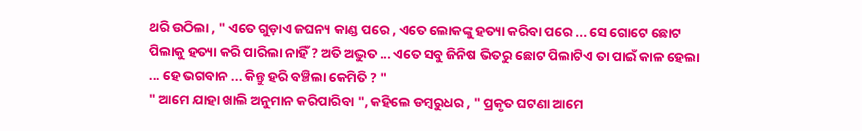ଥରି ଉଠିଲା , " ଏତେ ଗୁଡ଼ାଏ ଜଘନ୍ୟ କାଣ୍ଡ ପରେ , ଏତେ ଲୋକଙ୍କୁ ହତ୍ୟା କରିବା ପରେ ... ସେ ଗୋଟେ ଛୋଟ ପିଲାକୁ ହତ୍ୟା କରି ପାରିଲା ନାହିଁ ? ଅତି ଅଦ୍ଭୁତ ... ଏତେ ସବୁ ଜିନିଷ ଭିତରୁ ଛୋଟ ପିଲାଟିଏ ତା ପାଇଁ କାଳ ହେଲା ... ହେ ଭଗବାନ ... କିନ୍ତୁ ହରି ବଞ୍ଚିଲା କେମିତି ? "
" ଆମେ ଯାହା ଖାଲି ଅନୁମାନ କରିପାରିବା ", କହିଲେ ଡମ୍ବରୁଧର , " ପ୍ରକୃତ ଘଟଣା ଆମେ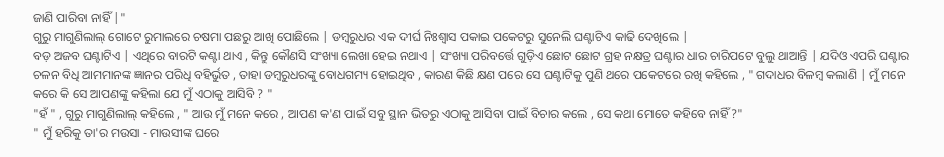ଜାଣି ପାରିବା ନାହିଁ |"
ଗୁରୁ ମାଗୁଣିଲାଲ୍ ଗୋଟେ ରୁମାଲରେ ଚଷମା ପଛରୁ ଆଖି ପୋଛିଲେ | ଡମ୍ବରୁଧର ଏକ ଦୀର୍ଘ ନିଃଶ୍ବାସ ପକାଇ ପକେଟରୁ ସୁନେଲି ଘଣ୍ଟାଟିଏ କାଢି ଦେଖିଲେ |
ବଡ଼ ଅଜବ ଘଣ୍ଟାଟିଏ | ଏଥିରେ ବାରଟି କଣ୍ଟା ଥାଏ , କିନ୍ତୁ କୌଣସି ସଂଖ୍ୟା ଲେଖା ହେଇ ନଥାଏ | ସଂଖ୍ୟା ପରିବର୍ତ୍ତେ ଗୁଡ଼ିଏ ଛୋଟ ଛୋଟ ଗ୍ରହ ନକ୍ଷତ୍ର ଘଣ୍ଟାର ଧାର ଚାରିପଟେ ବୁଲୁ ଥାଆନ୍ତି | ଯଦିଓ ଏପରି ଘଣ୍ଟାର ଚଳନ ବିଧି ଆମମାନଙ୍କ ଜ୍ଞାନର ପରିଧି ବହିର୍ଭୁତ , ତାହା ଡମ୍ବରୁଧରଙ୍କୁ ବୋଧଗମ୍ୟ ହୋଇଥିବ , କାରଣ କିଛି କ୍ଷଣ ପରେ ସେ ଘଣ୍ଟାଟିକୁ ପୁଣି ଥରେ ପକେଟରେ ରଖି କହିଲେ , " ଗଦାଧର ବିଳମ୍ବ କଲାଣି | ମୁଁ ମନେ କରେ କି ସେ ଆପଣଙ୍କୁ କହିଲା ଯେ ମୁଁ ଏଠାକୁ ଆସିବି ? "
"ହଁ " , ଗୁରୁ ମାଗୁଣିଲାଲ୍ କହିଲେ , " ଆଉ ମୁଁ ମନେ କରେ , ଆପଣ କ'ଣ ପାଇଁ ସବୁ ସ୍ଥାନ ଭିତରୁ ଏଠାକୁ ଆସିବା ପାଇଁ ବିଚାର କଲେ , ସେ କଥା ମୋତେ କହିବେ ନାହିଁ ?"
" ମୁଁ ହରିକୁ ତା'ର ମଉସା - ମାଉସୀଙ୍କ ଘରେ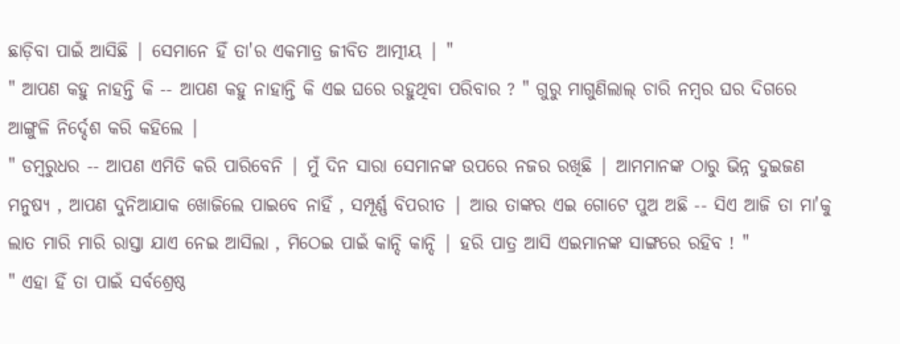ଛାଡ଼ିବା ପାଇଁ ଆସିଛି | ସେମାନେ ହିଁ ତା'ର ଏକମାତ୍ର ଜୀବିତ ଆତ୍ମୀୟ | "
" ଆପଣ କହୁ ନାହନ୍ତି କି -- ଆପଣ କହୁ ନାହାନ୍ତି କି ଏଇ ଘରେ ରହୁଥିବା ପରିବାର ? " ଗୁରୁ ମାଗୁଣିଲାଲ୍ ଚାରି ନମ୍ବର ଘର ଦିଗରେ ଆଙ୍ଗୁଳି ନିର୍ଦ୍ଦେଶ କରି କହିଲେ |
" ଡମ୍ବରୁଧର -- ଆପଣ ଏମିତି କରି ପାରିବେନି | ମୁଁ ଦିନ ସାରା ସେମାନଙ୍କ ଉପରେ ନଜର ରଖିଛି | ଆମମାନଙ୍କ ଠାରୁ ଭିନ୍ନ ଦୁଇଜଣ ମନୁଷ୍ୟ , ଆପଣ ଦୁନିଆଯାକ ଖୋଜିଲେ ପାଇବେ ନାହିଁ , ସମ୍ପୂର୍ଣ୍ଣ ବିପରୀତ | ଆଉ ତାଙ୍କର ଏଇ ଗୋଟେ ପୁଅ ଅଛି -- ସିଏ ଆଜି ତା ମା'କୁ ଲାତ ମାରି ମାରି ରାସ୍ତା ଯାଏ ନେଇ ଆସିଲା , ମିଠେଇ ପାଇଁ କାନ୍ଦି କାନ୍ଦି | ହରି ପାତ୍ର ଆସି ଏଇମାନଙ୍କ ସାଙ୍ଗରେ ରହିବ ! "
" ଏହା ହିଁ ତା ପାଇଁ ସର୍ବଶ୍ରେଷ୍ଠ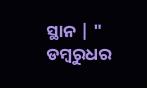ସ୍ଥାନ | " ଡମ୍ବରୁଧର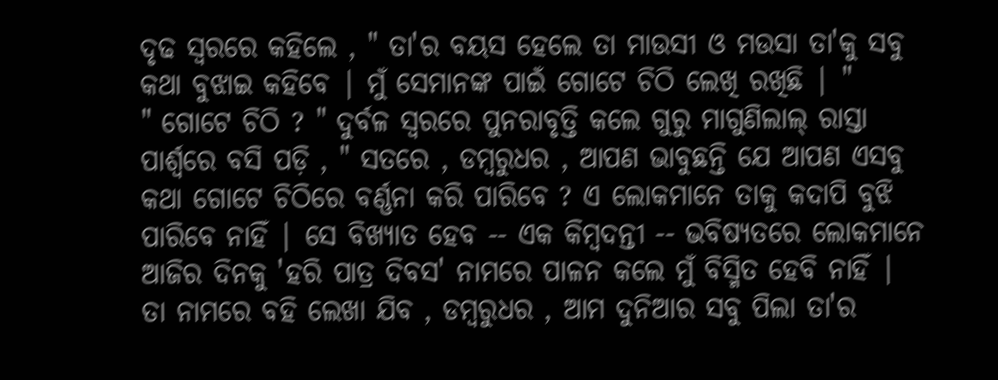ଦୃଢ ସ୍ବରରେ କହିଲେ , " ତା'ର ବୟସ ହେଲେ ତା ମାଉସୀ ଓ ମଉସା ତା'କୁ ସବୁ କଥା ବୁଝାଇ କହିବେ | ମୁଁ ସେମାନଙ୍କ ପାଇଁ ଗୋଟେ ଚିଠି ଲେଖି ରଖିଛି | "
" ଗୋଟେ ଚିଠି ? " ଦୁର୍ବଳ ସ୍ବରରେ ପୁନରାବୃତ୍ତି କଲେ ଗୁରୁ ମାଗୁଣିଲାଲ୍ ରାସ୍ତା ପାର୍ଶ୍ବରେ ବସି ପଡ଼ି , " ସତରେ , ଡମ୍ବରୁଧର , ଆପଣ ଭାବୁଛନ୍ତି ଯେ ଆପଣ ଏସବୁ କଥା ଗୋଟେ ଚିଠିରେ ବର୍ଣ୍ଣନା କରି ପାରିବେ ? ଏ ଲୋକମାନେ ତାକୁ କଦାପି ବୁଝି ପାରିବେ ନାହିଁ | ସେ ବିଖ୍ୟାତ ହେବ -- ଏକ କିମ୍ବଦନ୍ତୀ -- ଭବିଷ୍ୟତରେ ଲୋକମାନେ ଆଜିର ଦିନକୁ 'ହରି ପାତ୍ର ଦିବସ' ନାମରେ ପାଳନ କଲେ ମୁଁ ବିସ୍ମିତ ହେବି ନାହିଁ | ତା ନାମରେ ବହି ଲେଖା ଯିବ , ଡମ୍ବରୁଧର , ଆମ ଦୁନିଆର ସବୁ ପିଲା ତା'ର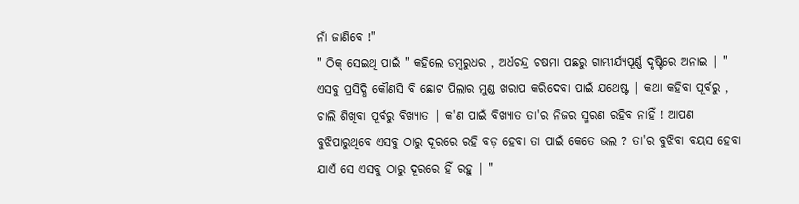ନାଁ ଜାଣିବେ !"
" ଠିକ୍ ସେଇଥି ପାଇଁ " କହିଲେ ଡମ୍ବରୁଧର , ଅର୍ଧଚନ୍ଦ୍ର ଚଷମା ପଛରୁ ଗାମ୍ଭୀର୍ଯ୍ୟପୂର୍ଣ୍ଣ ଦୃଷ୍ଟିରେ ଅନାଇ | " ଏସବୁ ପ୍ରସିଦ୍ଧି କୌଣସି ବି ଛୋଟ ପିଲାର ମୁଣ୍ଡ ଖରାପ କରିଦେବା ପାଇଁ ଯଥେଷ୍ଟ | କଥା କହିବା ପୂର୍ବରୁ , ଚାଲି ଶିଖିବା ପୂର୍ବରୁ ବିଖ୍ୟାତ | କ'ଣ ପାଇଁ ବିଖ୍ୟାତ ତା'ର ନିଜର ସ୍ମରଣ ରହିବ ନାହିଁ ! ଆପଣ ବୁଝିପାରୁଥିବେ ଏସବୁ ଠାରୁ ଦୂରରେ ରହି ବଡ଼ ହେବା ତା ପାଇଁ କେତେ ଭଲ ? ତା'ର ବୁଝିବା ବୟସ ହେବା ଯାଏଁ ସେ ଏସବୁ ଠାରୁ ଦୂରରେ ହିଁ ରହୁ | "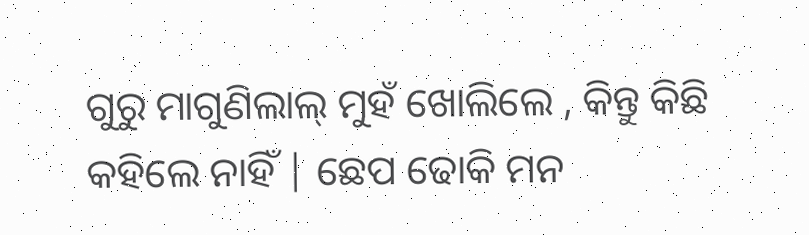ଗୁରୁ ମାଗୁଣିଲାଲ୍ ମୁହଁ ଖୋଲିଲେ , କିନ୍ତୁ କିଛି କହିଲେ ନାହିଁ | ଛେପ ଢୋକି ମନ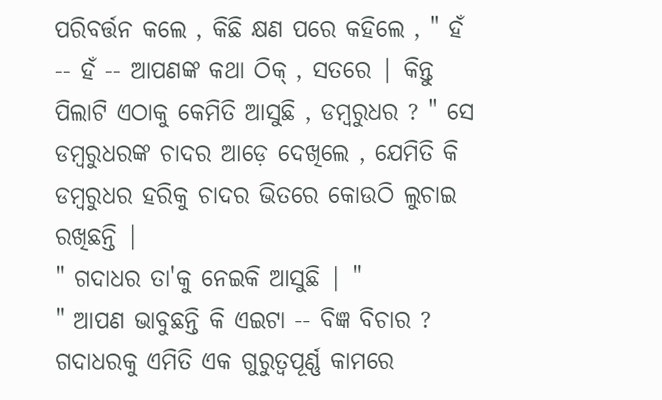ପରିବର୍ତ୍ତନ କଲେ , କିଛି କ୍ଷଣ ପରେ କହିଲେ , " ହଁ -- ହଁ -- ଆପଣଙ୍କ କଥା ଠିକ୍ , ସତରେ | କିନ୍ତୁ ପିଲାଟି ଏଠାକୁ କେମିତି ଆସୁଛି , ଡମ୍ବରୁଧର ? " ସେ ଡମ୍ବରୁଧରଙ୍କ ଚାଦର ଆଡ଼େ ଦେଖିଲେ , ଯେମିତି କି ଡମ୍ବରୁଧର ହରିକୁ ଚାଦର ଭିତରେ କୋଉଠି ଲୁଚାଇ ରଖିଛନ୍ତି |
" ଗଦାଧର ତା'କୁ ନେଇକି ଆସୁଛି | "
" ଆପଣ ଭାବୁଛନ୍ତି କି ଏଇଟା -- ବିଜ୍ଞ ବିଚାର ? ଗଦାଧରକୁ ଏମିତି ଏକ ଗୁରୁତ୍ବପୂର୍ଣ୍ଣ କାମରେ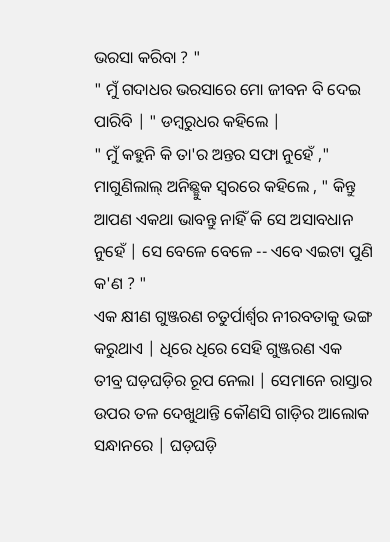ଭରସା କରିବା ? "
" ମୁଁ ଗଦାଧର ଭରସାରେ ମୋ ଜୀବନ ବି ଦେଇ ପାରିବି | " ଡମ୍ବରୁଧର କହିଲେ |
" ମୁଁ କହୁନି କି ତା'ର ଅନ୍ତର ସଫା ନୁହେଁ ," ମାଗୁଣିଲାଲ୍ ଅନିଛ୍ଛୁକ ସ୍ବରରେ କହିଲେ , " କିନ୍ତୁ ଆପଣ ଏକଥା ଭାବନ୍ତୁ ନାହିଁ କି ସେ ଅସାବଧାନ ନୁହେଁ | ସେ ବେଳେ ବେଳେ -- ଏବେ ଏଇଟା ପୁଣି କ'ଣ ? "
ଏକ କ୍ଷୀଣ ଗୁଞ୍ଜରଣ ଚତୁର୍ପାର୍ଶ୍ବର ନୀରବତାକୁ ଭଙ୍ଗ କରୁଥାଏ | ଧିରେ ଧିରେ ସେହି ଗୁଞ୍ଜରଣ ଏକ ତୀବ୍ର ଘଡ଼ଘଡ଼ିର ରୂପ ନେଲା | ସେମାନେ ରାସ୍ତାର ଉପର ତଳ ଦେଖୁଥାନ୍ତି କୌଣସି ଗାଡ଼ିର ଆଲୋକ ସନ୍ଧାନରେ | ଘଡ଼ଘଡ଼ି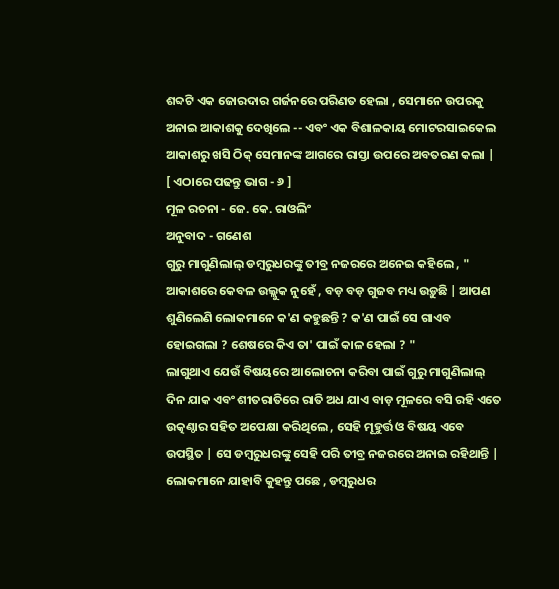ଶବ୍ଦଟି ଏକ ଜୋରଦାର ଗର୍ଜନରେ ପରିଣତ ହେଲା , ସେମାନେ ଉପରକୁ ଅନାଇ ଆକାଶକୁ ଦେଖିଲେ -- ଏବଂ ଏକ ବିଶାଳକାୟ ମୋଟରସାଇକେଲ ଆକାଶରୁ ଖସି ଠିକ୍ ସେମାନଙ୍କ ଆଗରେ ରାସ୍ତା ଉପରେ ଅବତରଣ କଲା |
[ ଏଠାରେ ପଢନ୍ତୁ ଭାଗ - ୬ ]
ମୂଳ ରଚନା - ଜେ. କେ. ରାଓଲିଂ
ଅନୁବାଦ - ଗଣେଶ
ଗୁରୁ ମାଗୁଣିଲାଲ୍ ଡମ୍ବରୁଧରଙ୍କୁ ତୀବ୍ର ନଜରରେ ଅନେଇ କହିଲେ , " ଆକାଶରେ କେବଳ ଉଲ୍ଲୁକ ନୁହେଁ , ବଡ଼ ବଡ଼ ଗୁଜବ ମଧ୍ୟ ଉଡ଼ୁଛି | ଆପଣ ଶୁଣିଲେଣି ଲୋକମାନେ କ'ଣ କହୁଛନ୍ତି ? କ'ଣ ପାଇଁ ସେ ଗାଏବ ହୋଇଗଲା ? ଶେଷରେ କିଏ ତା' ପାଇଁ କାଳ ହେଲା ? "
ଲାଗୁଥାଏ ଯେଉଁ ବିଷୟରେ ଆଲୋଚନା କରିବା ପାଇଁ ଗୁରୁ ମାଗୁଣିଲାଲ୍ ଦିନ ଯାକ ଏବଂ ଶୀତରାତିରେ ରାତି ଅଧ ଯାଏ ବାଡ଼ ମୂଳରେ ବସି ରହି ଏତେ ଉତ୍କଣ୍ଠାର ସହିତ ଅପେକ୍ଷା କରିଥିଲେ , ସେହି ମୂହୁର୍ତ୍ତ ଓ ବିଷୟ ଏବେ ଉପସ୍ଥିତ | ସେ ଡମ୍ବରୁଧରଙ୍କୁ ସେହି ପରି ତୀବ୍ର ନଜରରେ ଅନାଇ ରହିଥାନ୍ତି | ଲୋକମାନେ ଯାହାବି କୁହନ୍ତୁ ପଛେ , ଡମ୍ବରୁଧର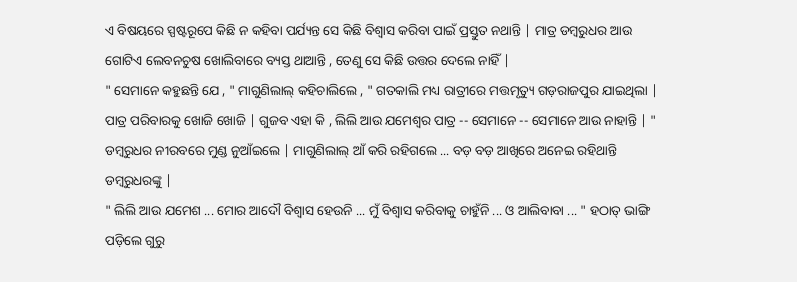ଏ ବିଷୟରେ ସ୍ପଷ୍ଟରୂପେ କିଛି ନ କହିବା ପର୍ଯ୍ୟନ୍ତ ସେ କିଛି ବିଶ୍ବାସ କରିବା ପାଇଁ ପ୍ରସ୍ତୁତ ନଥାନ୍ତି | ମାତ୍ର ଡମ୍ବରୁଧର ଆଉ ଗୋଟିଏ ଲେବନଚୁଷ ଖୋଲିବାରେ ବ୍ୟସ୍ତ ଥାଆନ୍ତି , ତେଣୁ ସେ କିଛି ଉତ୍ତର ଦେଲେ ନାହିଁ |
" ସେମାନେ କହୁଛନ୍ତି ଯେ , " ମାଗୁଣିଲାଲ୍ କହିଚାଲିଲେ , " ଗତକାଲି ମଧ୍ୟ ରାତ୍ରୀରେ ମତ୍ତମୃତ୍ୟୁ ଗଡ଼ରାଜପୁର ଯାଇଥିଲା | ପାତ୍ର ପରିବାରକୁ ଖୋଜି ଖୋଜି | ଗୁଜବ ଏହା କି , ଲିଲି ଆଉ ଯମେଶ୍ବର ପାତ୍ର -- ସେମାନେ -- ସେମାନେ ଆଉ ନାହାନ୍ତି | "
ଡମ୍ବରୁଧର ନୀରବରେ ମୁଣ୍ଡ ନୁଆଁଇଲେ | ମାଗୁଣିଲାଲ୍ ଆଁ କରି ରହିଗଲେ ... ବଡ଼ ବଡ଼ ଆଖିରେ ଅନେଇ ରହିଥାନ୍ତି ଡମ୍ବରୁଧରଙ୍କୁ |
" ଲିଲି ଆଉ ଯମେଶ ... ମୋର ଆଦୌ ବିଶ୍ବାସ ହେଉନି ... ମୁଁ ବିଶ୍ବାସ କରିବାକୁ ଚାହୁଁନି ... ଓ ଆଲିବାବା ... " ହଠାତ୍ ଭାଙ୍ଗି ପଡ଼ିଲେ ଗୁରୁ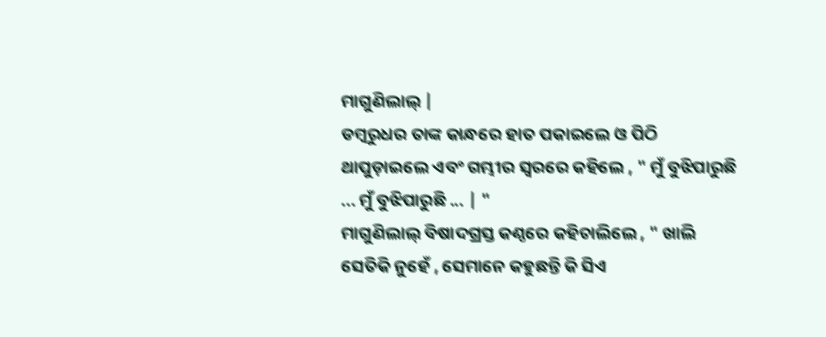ମାଗୁଣିଲାଲ୍ |
ଡମ୍ବରୁଧର ତାଙ୍କ କାନ୍ଧରେ ହାତ ପକାଇଲେ ଓ ପିଠି ଥାପୁଡ଼ାଇଲେ ଏବଂ ଗମ୍ଭୀର ସ୍ବରରେ କହିଲେ , " ମୁଁ ବୁଝିପାରୁଛି ... ମୁଁ ବୁଝିପାରୁଛି ... | "
ମାଗୁଣିଲାଲ୍ ବିଷାଦଗ୍ରସ୍ତ କଣ୍ଠରେ କହିଚାଲିଲେ , " ଖାଲି ସେତିକି ନୁହେଁ , ସେମାନେ କହୁଛନ୍ତି କି ସିଏ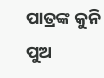ପାତ୍ରଙ୍କ କୁନି ପୁଅ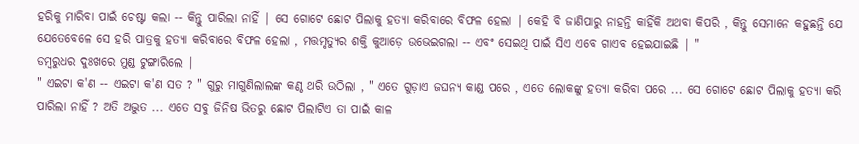ହରିକୁ ମାରିବା ପାଇଁ ଚେଷ୍ଟା କଲା -- କିନ୍ତୁ ପାରିଲା ନାହିଁ | ସେ ଗୋଟେ ଛୋଟ ପିଲାକୁ ହତ୍ୟା କରିବାରେ ବିଫଳ ହେଲା | କେହି ବି ଜାଣିପାରୁ ନାହନ୍ତି କାହିଁକି ଅଥବା କିପରି , କିନ୍ତୁ ସେମାନେ କହୁଛନ୍ତି ଯେ ଯେତେବେଳେ ସେ ହରି ପାତ୍ରକୁ ହତ୍ୟା କରିବାରେ ବିଫଳ ହେଲା , ମତ୍ତମୃତ୍ୟୁର ଶକ୍ତି କୁଆଡ଼େ ଉଭେଇଗଲା -- ଏବଂ ସେଇଥି ପାଇଁ ସିଏ ଏବେ ଗାଏବ ହେଇଯାଇଛି | "
ଡମ୍ବରୁଧର ଦୁଃଖରେ ମୁଣ୍ଡ ଟୁଙ୍ଗାରିଲେ |
" ଏଇଟା କ'ଣ -- ଏଇଟା କ'ଣ ସତ ? " ଗୁରୁ ମାଗୁଣିଲାଲଙ୍କ କଣ୍ଠ ଥରି ଉଠିଲା , " ଏତେ ଗୁଡ଼ାଏ ଜଘନ୍ୟ କାଣ୍ଡ ପରେ , ଏତେ ଲୋକଙ୍କୁ ହତ୍ୟା କରିବା ପରେ ... ସେ ଗୋଟେ ଛୋଟ ପିଲାକୁ ହତ୍ୟା କରି ପାରିଲା ନାହିଁ ? ଅତି ଅଦ୍ଭୁତ ... ଏତେ ସବୁ ଜିନିଷ ଭିତରୁ ଛୋଟ ପିଲାଟିଏ ତା ପାଇଁ କାଳ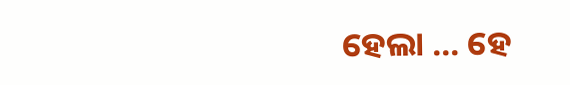ହେଲା ... ହେ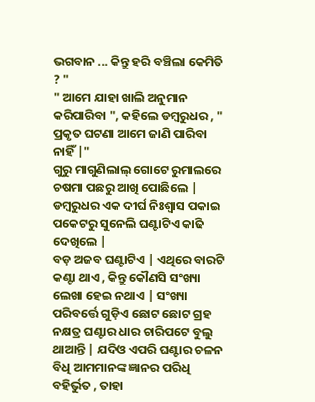ଭଗବାନ ... କିନ୍ତୁ ହରି ବଞ୍ଚିଲା କେମିତି ? "
" ଆମେ ଯାହା ଖାଲି ଅନୁମାନ କରିପାରିବା ", କହିଲେ ଡମ୍ବରୁଧର , " ପ୍ରକୃତ ଘଟଣା ଆମେ ଜାଣି ପାରିବା ନାହିଁ |"
ଗୁରୁ ମାଗୁଣିଲାଲ୍ ଗୋଟେ ରୁମାଲରେ ଚଷମା ପଛରୁ ଆଖି ପୋଛିଲେ | ଡମ୍ବରୁଧର ଏକ ଦୀର୍ଘ ନିଃଶ୍ବାସ ପକାଇ ପକେଟରୁ ସୁନେଲି ଘଣ୍ଟାଟିଏ କାଢି ଦେଖିଲେ |
ବଡ଼ ଅଜବ ଘଣ୍ଟାଟିଏ | ଏଥିରେ ବାରଟି କଣ୍ଟା ଥାଏ , କିନ୍ତୁ କୌଣସି ସଂଖ୍ୟା ଲେଖା ହେଇ ନଥାଏ | ସଂଖ୍ୟା ପରିବର୍ତ୍ତେ ଗୁଡ଼ିଏ ଛୋଟ ଛୋଟ ଗ୍ରହ ନକ୍ଷତ୍ର ଘଣ୍ଟାର ଧାର ଚାରିପଟେ ବୁଲୁ ଥାଆନ୍ତି | ଯଦିଓ ଏପରି ଘଣ୍ଟାର ଚଳନ ବିଧି ଆମମାନଙ୍କ ଜ୍ଞାନର ପରିଧି ବହିର୍ଭୁତ , ତାହା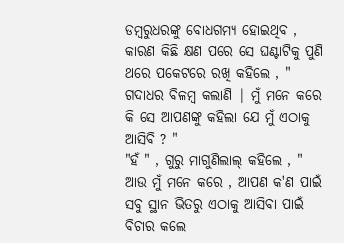ଡମ୍ବରୁଧରଙ୍କୁ ବୋଧଗମ୍ୟ ହୋଇଥିବ , କାରଣ କିଛି କ୍ଷଣ ପରେ ସେ ଘଣ୍ଟାଟିକୁ ପୁଣି ଥରେ ପକେଟରେ ରଖି କହିଲେ , " ଗଦାଧର ବିଳମ୍ବ କଲାଣି | ମୁଁ ମନେ କରେ କି ସେ ଆପଣଙ୍କୁ କହିଲା ଯେ ମୁଁ ଏଠାକୁ ଆସିବି ? "
"ହଁ " , ଗୁରୁ ମାଗୁଣିଲାଲ୍ କହିଲେ , " ଆଉ ମୁଁ ମନେ କରେ , ଆପଣ କ'ଣ ପାଇଁ ସବୁ ସ୍ଥାନ ଭିତରୁ ଏଠାକୁ ଆସିବା ପାଇଁ ବିଚାର କଲେ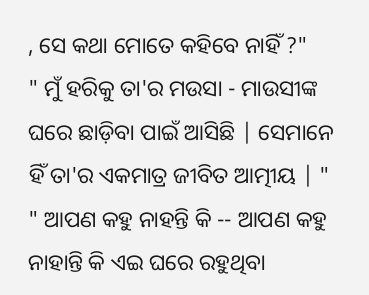, ସେ କଥା ମୋତେ କହିବେ ନାହିଁ ?"
" ମୁଁ ହରିକୁ ତା'ର ମଉସା - ମାଉସୀଙ୍କ ଘରେ ଛାଡ଼ିବା ପାଇଁ ଆସିଛି | ସେମାନେ ହିଁ ତା'ର ଏକମାତ୍ର ଜୀବିତ ଆତ୍ମୀୟ | "
" ଆପଣ କହୁ ନାହନ୍ତି କି -- ଆପଣ କହୁ ନାହାନ୍ତି କି ଏଇ ଘରେ ରହୁଥିବା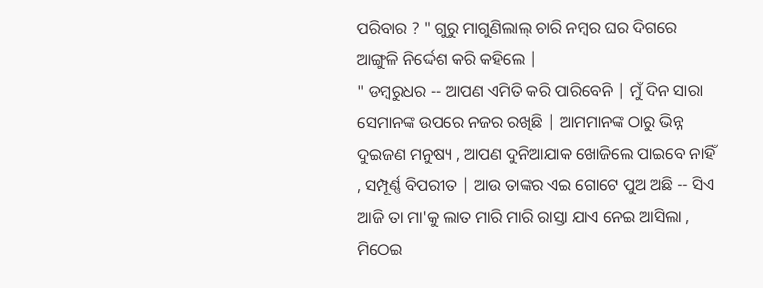ପରିବାର ? " ଗୁରୁ ମାଗୁଣିଲାଲ୍ ଚାରି ନମ୍ବର ଘର ଦିଗରେ ଆଙ୍ଗୁଳି ନିର୍ଦ୍ଦେଶ କରି କହିଲେ |
" ଡମ୍ବରୁଧର -- ଆପଣ ଏମିତି କରି ପାରିବେନି | ମୁଁ ଦିନ ସାରା ସେମାନଙ୍କ ଉପରେ ନଜର ରଖିଛି | ଆମମାନଙ୍କ ଠାରୁ ଭିନ୍ନ ଦୁଇଜଣ ମନୁଷ୍ୟ , ଆପଣ ଦୁନିଆଯାକ ଖୋଜିଲେ ପାଇବେ ନାହିଁ , ସମ୍ପୂର୍ଣ୍ଣ ବିପରୀତ | ଆଉ ତାଙ୍କର ଏଇ ଗୋଟେ ପୁଅ ଅଛି -- ସିଏ ଆଜି ତା ମା'କୁ ଲାତ ମାରି ମାରି ରାସ୍ତା ଯାଏ ନେଇ ଆସିଲା , ମିଠେଇ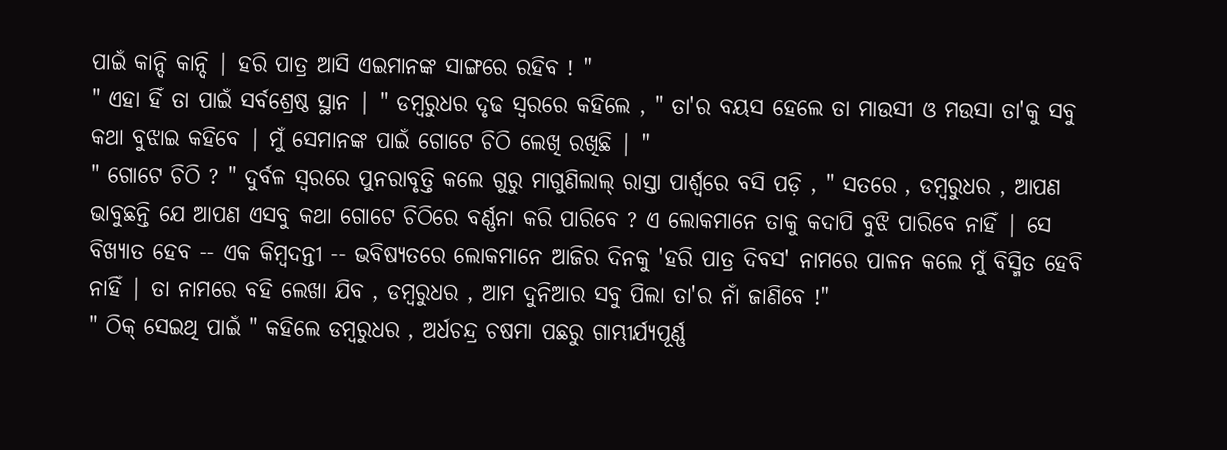ପାଇଁ କାନ୍ଦି କାନ୍ଦି | ହରି ପାତ୍ର ଆସି ଏଇମାନଙ୍କ ସାଙ୍ଗରେ ରହିବ ! "
" ଏହା ହିଁ ତା ପାଇଁ ସର୍ବଶ୍ରେଷ୍ଠ ସ୍ଥାନ | " ଡମ୍ବରୁଧର ଦୃଢ ସ୍ବରରେ କହିଲେ , " ତା'ର ବୟସ ହେଲେ ତା ମାଉସୀ ଓ ମଉସା ତା'କୁ ସବୁ କଥା ବୁଝାଇ କହିବେ | ମୁଁ ସେମାନଙ୍କ ପାଇଁ ଗୋଟେ ଚିଠି ଲେଖି ରଖିଛି | "
" ଗୋଟେ ଚିଠି ? " ଦୁର୍ବଳ ସ୍ବରରେ ପୁନରାବୃତ୍ତି କଲେ ଗୁରୁ ମାଗୁଣିଲାଲ୍ ରାସ୍ତା ପାର୍ଶ୍ବରେ ବସି ପଡ଼ି , " ସତରେ , ଡମ୍ବରୁଧର , ଆପଣ ଭାବୁଛନ୍ତି ଯେ ଆପଣ ଏସବୁ କଥା ଗୋଟେ ଚିଠିରେ ବର୍ଣ୍ଣନା କରି ପାରିବେ ? ଏ ଲୋକମାନେ ତାକୁ କଦାପି ବୁଝି ପାରିବେ ନାହିଁ | ସେ ବିଖ୍ୟାତ ହେବ -- ଏକ କିମ୍ବଦନ୍ତୀ -- ଭବିଷ୍ୟତରେ ଲୋକମାନେ ଆଜିର ଦିନକୁ 'ହରି ପାତ୍ର ଦିବସ' ନାମରେ ପାଳନ କଲେ ମୁଁ ବିସ୍ମିତ ହେବି ନାହିଁ | ତା ନାମରେ ବହି ଲେଖା ଯିବ , ଡମ୍ବରୁଧର , ଆମ ଦୁନିଆର ସବୁ ପିଲା ତା'ର ନାଁ ଜାଣିବେ !"
" ଠିକ୍ ସେଇଥି ପାଇଁ " କହିଲେ ଡମ୍ବରୁଧର , ଅର୍ଧଚନ୍ଦ୍ର ଚଷମା ପଛରୁ ଗାମ୍ଭୀର୍ଯ୍ୟପୂର୍ଣ୍ଣ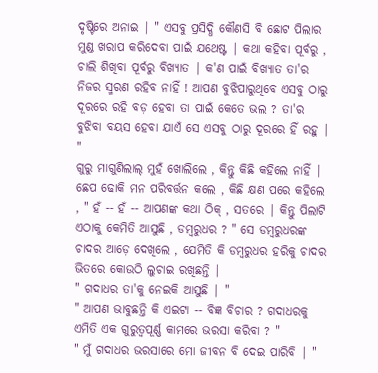ଦୃଷ୍ଟିରେ ଅନାଇ | " ଏସବୁ ପ୍ରସିଦ୍ଧି କୌଣସି ବି ଛୋଟ ପିଲାର ମୁଣ୍ଡ ଖରାପ କରିଦେବା ପାଇଁ ଯଥେଷ୍ଟ | କଥା କହିବା ପୂର୍ବରୁ , ଚାଲି ଶିଖିବା ପୂର୍ବରୁ ବିଖ୍ୟାତ | କ'ଣ ପାଇଁ ବିଖ୍ୟାତ ତା'ର ନିଜର ସ୍ମରଣ ରହିବ ନାହିଁ ! ଆପଣ ବୁଝିପାରୁଥିବେ ଏସବୁ ଠାରୁ ଦୂରରେ ରହି ବଡ଼ ହେବା ତା ପାଇଁ କେତେ ଭଲ ? ତା'ର ବୁଝିବା ବୟସ ହେବା ଯାଏଁ ସେ ଏସବୁ ଠାରୁ ଦୂରରେ ହିଁ ରହୁ | "
ଗୁରୁ ମାଗୁଣିଲାଲ୍ ମୁହଁ ଖୋଲିଲେ , କିନ୍ତୁ କିଛି କହିଲେ ନାହିଁ | ଛେପ ଢୋକି ମନ ପରିବର୍ତ୍ତନ କଲେ , କିଛି କ୍ଷଣ ପରେ କହିଲେ , " ହଁ -- ହଁ -- ଆପଣଙ୍କ କଥା ଠିକ୍ , ସତରେ | କିନ୍ତୁ ପିଲାଟି ଏଠାକୁ କେମିତି ଆସୁଛି , ଡମ୍ବରୁଧର ? " ସେ ଡମ୍ବରୁଧରଙ୍କ ଚାଦର ଆଡ଼େ ଦେଖିଲେ , ଯେମିତି କି ଡମ୍ବରୁଧର ହରିକୁ ଚାଦର ଭିତରେ କୋଉଠି ଲୁଚାଇ ରଖିଛନ୍ତି |
" ଗଦାଧର ତା'କୁ ନେଇକି ଆସୁଛି | "
" ଆପଣ ଭାବୁଛନ୍ତି କି ଏଇଟା -- ବିଜ୍ଞ ବିଚାର ? ଗଦାଧରକୁ ଏମିତି ଏକ ଗୁରୁତ୍ବପୂର୍ଣ୍ଣ କାମରେ ଭରସା କରିବା ? "
" ମୁଁ ଗଦାଧର ଭରସାରେ ମୋ ଜୀବନ ବି ଦେଇ ପାରିବି | "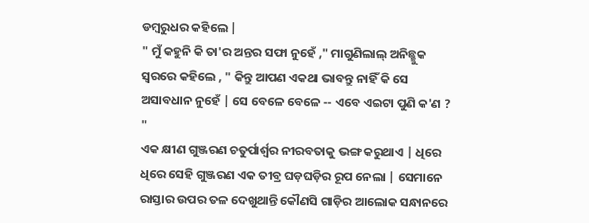ଡମ୍ବରୁଧର କହିଲେ |
" ମୁଁ କହୁନି କି ତା'ର ଅନ୍ତର ସଫା ନୁହେଁ ," ମାଗୁଣିଲାଲ୍ ଅନିଛ୍ଛୁକ ସ୍ବରରେ କହିଲେ , " କିନ୍ତୁ ଆପଣ ଏକଥା ଭାବନ୍ତୁ ନାହିଁ କି ସେ ଅସାବଧାନ ନୁହେଁ | ସେ ବେଳେ ବେଳେ -- ଏବେ ଏଇଟା ପୁଣି କ'ଣ ? "
ଏକ କ୍ଷୀଣ ଗୁଞ୍ଜରଣ ଚତୁର୍ପାର୍ଶ୍ବର ନୀରବତାକୁ ଭଙ୍ଗ କରୁଥାଏ | ଧିରେ ଧିରେ ସେହି ଗୁଞ୍ଜରଣ ଏକ ତୀବ୍ର ଘଡ଼ଘଡ଼ିର ରୂପ ନେଲା | ସେମାନେ ରାସ୍ତାର ଉପର ତଳ ଦେଖୁଥାନ୍ତି କୌଣସି ଗାଡ଼ିର ଆଲୋକ ସନ୍ଧାନରେ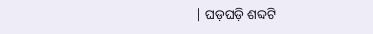| ଘଡ଼ଘଡ଼ି ଶବ୍ଦଟି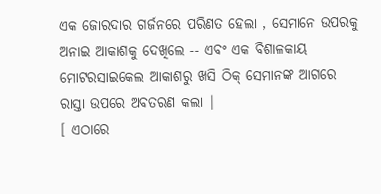ଏକ ଜୋରଦାର ଗର୍ଜନରେ ପରିଣତ ହେଲା , ସେମାନେ ଉପରକୁ ଅନାଇ ଆକାଶକୁ ଦେଖିଲେ -- ଏବଂ ଏକ ବିଶାଳକାୟ ମୋଟରସାଇକେଲ ଆକାଶରୁ ଖସି ଠିକ୍ ସେମାନଙ୍କ ଆଗରେ ରାସ୍ତା ଉପରେ ଅବତରଣ କଲା |
[ ଏଠାରେ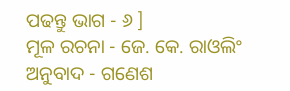ପଢନ୍ତୁ ଭାଗ - ୬ ]
ମୂଳ ରଚନା - ଜେ. କେ. ରାଓଲିଂ
ଅନୁବାଦ - ଗଣେଶ